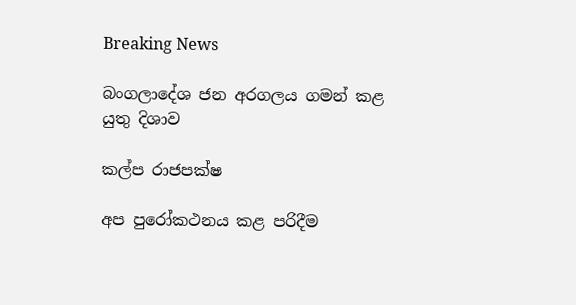Breaking News

බංගලාදේශ ජන අරගලය ගමන් කළ යුතු දිශාව

කල්ප රාජපක්ෂ

අප පුරෝකථනය කළ පරිදීම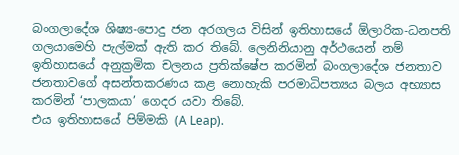බංගලාදේශ ශිෂ්‍ය-පොදු ජන අරගලය විසින් ඉතිහාසයේ ඕලාරික-ධනපති ගලයාමෙහි පැල්මක් ඇති කර තිබේ. ලෙනිනියානු අර්ථයෙන් නම් ඉතිහාසයේ අනුක්‍රමික චලනය ප්‍රතික්ෂේප කරමින් බංගලාදේශ ජනතාව ජනතාවගේ අසන්තකරණය කළ නොහැකි පරමාධිපත්‍යය බලය අභ්‍යාස කරමින් ‘පාලකයා’ ගෙදර යවා තිබේ.
එය ඉතිහාසයේ පිම්මකි (A Leap).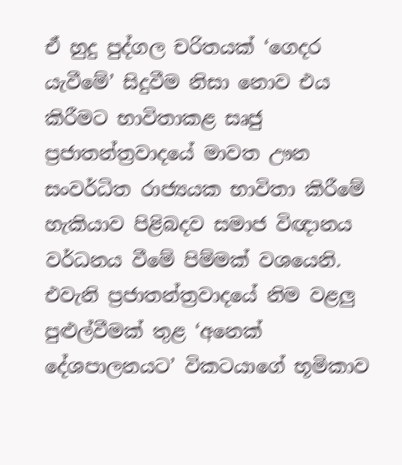ඒ හුදු පුද්ගල චරිතයක් ‘ගෙදර යැවීමේ’ සිදුවීම නිසා නොව එය කිරීමට භාවිතාකළ සෘජු ප්‍රජාතන්ත්‍රවාදයේ මාවත ඌන සංවර්ධිත රාජ්‍යයක භාවිතා කිරීමේ හැකියාව පිළිබදව සමාජ විඥානය වර්ධනය වීමේ පිම්මක් වශයෙනි. එවැනි ප්‍රජාතන්ත්‍රවාදයේ නිම වළලු පුළුල්වීමක් තුළ ‘අනෙක් දේශපාලනයට’ විකටයාගේ භූමිකාව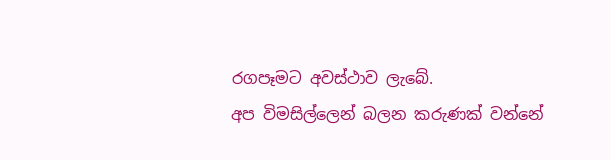රගපෑමට අවස්ථාව ලැබේ.
අප විමසිල්ලෙන් බලන කරුණක් වන්නේ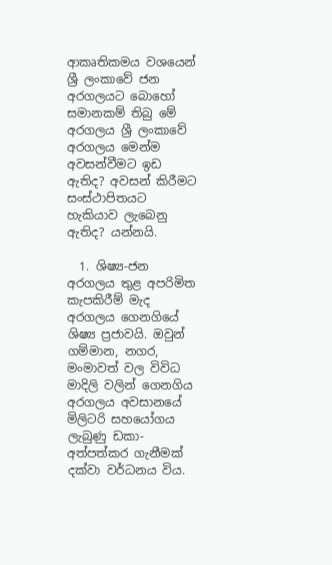ආකෘතිකමය වශයෙන් ශ්‍රී ලංකාවේ ජන අරගලයට බොහෝ සමානකම් තිබු මේ අරගලය ශ්‍රී ලංකාවේ අරගලය මෙන්ම අවසන්වීමට ඉඩ ඇතිද? අවසන් කිරීමට සංස්ථාපිතයට හැකියාව ලැබෙනු ඇතිද? යන්නයි.

  1. ශිෂ්‍ය-ජන අරගලය තුළ අපරිමිත කැපකිරීම් මැද අරගලය ගෙනගියේ ශිෂ්‍ය ප්‍රජාවයි. ඔවුන් ගම්මාන, නගර, මංමාවත් වල විවිධ මාදිලි වලින් ගෙනගිය අරගලය අවසානයේ මිලිටරි සහයෝගය ලැබුණු ඩකා-අත්පත්කර ගැනීමක් දක්වා වර්ධනය විය.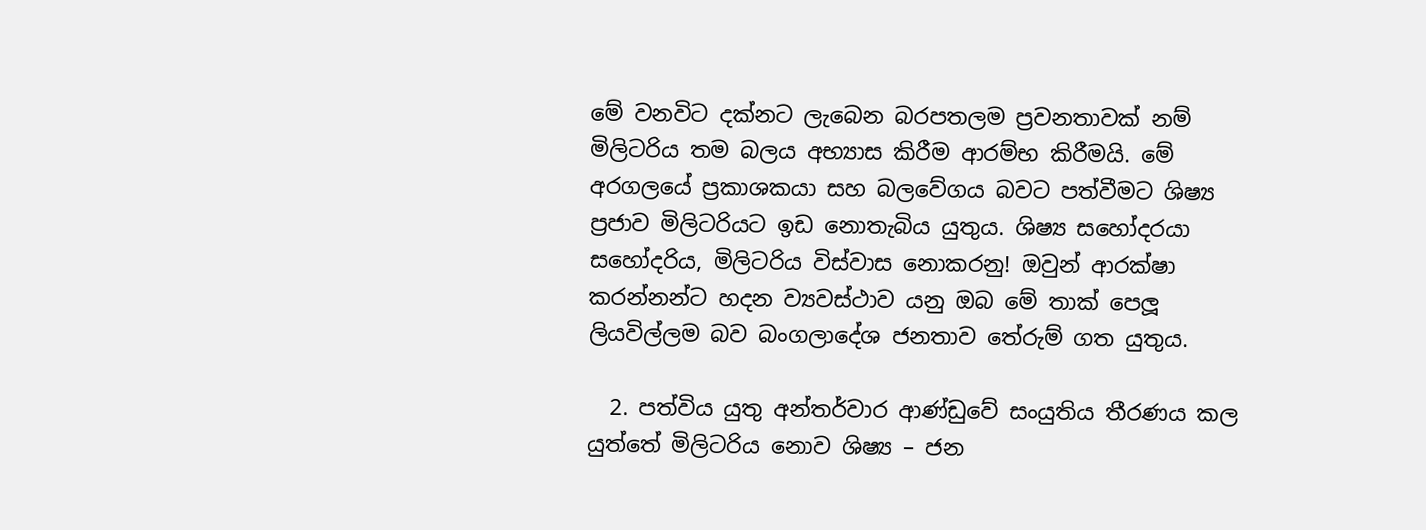මේ වනවිට දක්නට ලැබෙන බරපතලම ප්‍රවනතාවක් නම් මිලිටරිය තම බලය අභ්‍යාස කිරීම ආරම්භ කිරීමයි. මේ අරගලයේ ප්‍රකාශකයා සහ බලවේගය බවට පත්වීමට ශිෂ්‍ය ප්‍රජාව මිලිටරියට ඉඩ නොතැබිය යුතුය. ශිෂ්‍ය සහෝදරයා සහෝදරිය, මිලිටරිය විස්වාස නොකරනු! ඔවුන් ආරක්ෂා කරන්නන්ට හදන ව්‍යවස්ථාව යනු ඔබ මේ තාක් පෙලූ ලියවිල්ලම බව බංගලාදේශ ජනතාව තේරුම් ගත යුතුය.

  2. පත්විය යුතු අන්තර්වාර ආණ්ඩුවේ සංයුතිය තීරණය කල යුත්තේ මිලිටරිය නොව ශිෂ්‍ය – ජන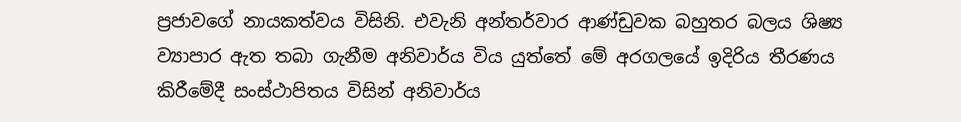ප්‍රජාවගේ නායකත්වය විසිනි. එවැනි අන්තර්වාර ආණ්ඩුවක බහුතර බලය ශිෂ්‍ය ව්‍යාපාර ඇත තබා ගැනීම අනිවාර්ය විය යුත්තේ මේ අරගලයේ ඉදිරිය තීරණය කිරීමේදී සංස්ථාපිතය විසින් අනිවාර්ය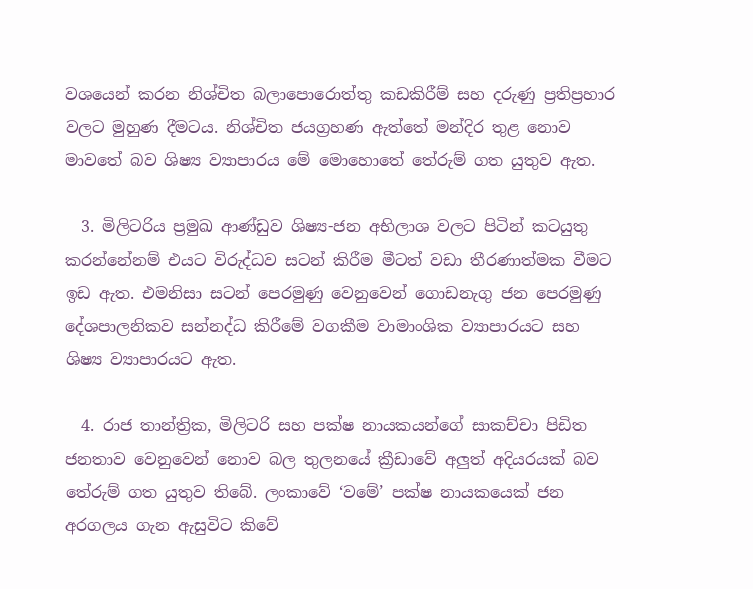වශයෙන් කරන නිශ්චිත බලාපොරොත්තු කඩකිරීම් සහ දරුණු ප්‍රතිප්‍රහාර වලට මුහුණ දීමටය. නිශ්චිත ජයග්‍රහණ ඇත්තේ මන්දිර තුළ නොව මාවතේ බව ශිෂ්‍ය ව්‍යාපාරය මේ මොහොතේ තේරුම් ගත යුතුව ඇත.

  3. මිලිටරිය ප්‍රමුඛ ආණ්ඩුව ශිෂ්‍ය-ජන අභිලාශ වලට පිටින් කටයුතු කරන්නේනම් එයට විරුද්ධව සටන් කිරීම මීටත් වඩා තීරණාත්මක වීමට ඉඩ ඇත. එමනිසා සටන් පෙරමුණු වෙනුවෙන් ගොඩනැගු ජන පෙරමුණු දේශපාලනිකව සන්නද්ධ කිරීමේ වගකීම වාමාංශික ව්‍යාපාරයට සහ ශිෂ්‍ය ව්‍යාපාරයට ඇත.

  4. රාජ තාන්ත්‍රික, මිලිටරි සහ පක්ෂ නායකයන්ගේ සාකච්චා පිඩිත ජනතාව වෙනුවෙන් නොව බල තුලනයේ ක්‍රීඩාවේ අලුත් අදියරයක් බව තේරුම් ගත යුතුව තිබේ. ලංකාවේ ‘වමේ’ පක්ෂ නායකයෙක් ජන අරගලය ගැන ඇසුවිට කිවේ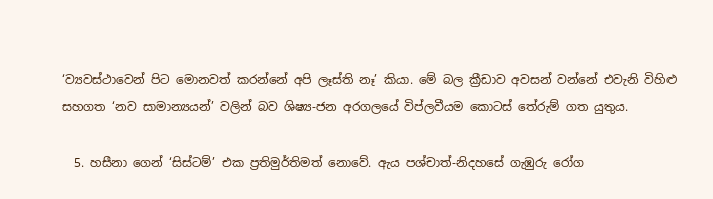‘ව්‍යවස්ථාවෙන් පිට මොනවත් කරන්නේ අපි ලෑස්ති නෑ’ කියා. මේ බල ක්‍රීඩාව අවසන් වන්නේ එවැනි විහිළු සහගත ‘නව සාමාන්‍යයන්’ වලින් බව ශිෂ්‍ය-ජන අරගලයේ විප්ලවීයම කොටස් තේරුම් ගත යුතුය.

  5. හසීනා ගෙන් ‘සිස්ටම්’ එක ප්‍රතිමුර්තිමත් නොවේ. ඇය පශ්චාත්-නිදහසේ ගැඹුරු රෝග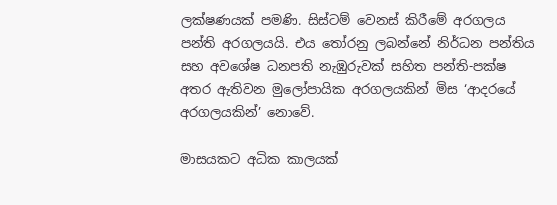ලක්ෂණයක් පමණි. සිස්ටම් වෙනස් කිරීමේ අරගලය පන්ති අරගලයයි. එය තෝරනු ලබන්නේ නිර්ධන පන්තිය සහ අවශේෂ ධනපති නැඹුරුවක් සහිත පන්ති-පක්ෂ අතර ඇතිවන මුලෝපායික අරගලයකින් මිස ‘ආදරයේ අරගලයකින්’ නොවේ.

මාසයකට අධික කාලයක්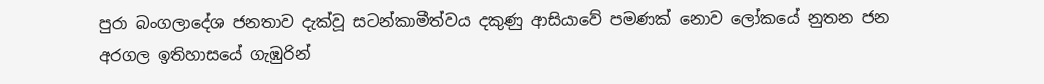පුරා බංගලාදේශ ජනතාව දැක්වූ සටන්කාමීත්වය දකුණු ආසියාවේ පමණක් නොව ලෝකයේ නුතන ජන අරගල ඉතිහාසයේ ගැඹුරින්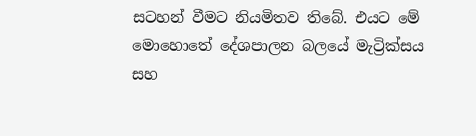සටහන් වීමට නියමිතව තිබේ. එයට මේ මොහොතේ දේශපාලන බලයේ මැට්‍රික්සය සහ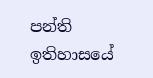පන්ති ඉතිහාසයේ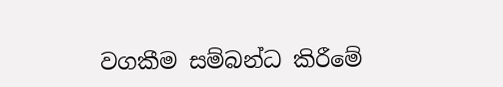වගකීම සම්බන්ධ කිරීමේ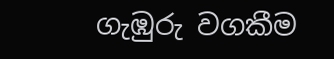ගැඹුරු වගකීම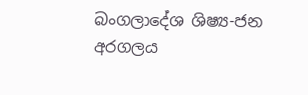බංගලාදේශ ශිෂ්‍ය-ජන අරගලය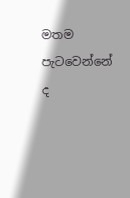මතම පැටවෙන්නේ ද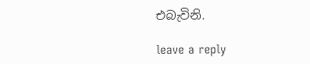එබැවිනි.

leave a reply